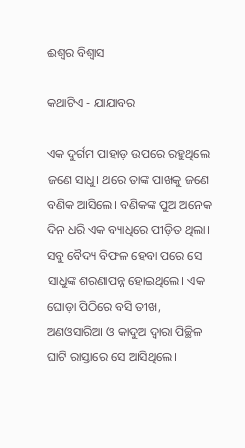ଈଶ୍ୱର ବିଶ୍ୱାସ

କଥାଟିଏ - ଯାଯାବର

ଏକ ଦୁର୍ଗମ ପାହାଡ଼ ଉପରେ ରହୁଥିଲେ ଜଣେ ସାଧୁ। ଥରେ ତାଙ୍କ ପାଖକୁ ଜଣେ ବଣିକ ଆସିଲେ। ବଣିକଙ୍କ ପୁଅ ଅନେକ ଦିନ ଧରି ଏକ ବ୍ୟାଧିରେ ପୀଡ଼ିତ ଥିଲା। ସବୁ ବୈଦ୍ୟ ବିଫଳ ହେବା ପରେ ସେ ସାଧୁଙ୍କ ଶରଣାପନ୍ନ ହୋଇଥିଲେ। ଏକ ଘୋଡ଼ା ପିଠିରେ ବସି ତୀଖ, ଅଣଓସାରିଆ ଓ କାଦୁଅ ଦ୍ବାରା ପିଚ୍ଛିଳ ଘାଟି ରାସ୍ତାରେ ସେ ଆସିଥିଲେ।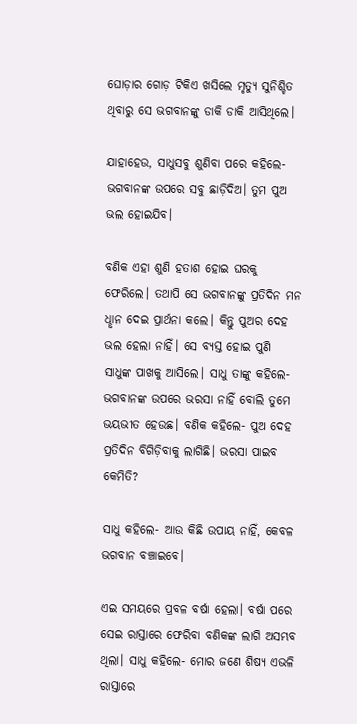ଘୋଡ଼ାର ଗୋଡ଼ ଟିକିଏ ଖସିଲେ ମୃତ୍ୟୁ ସୁନିଶ୍ଚିତ ଥିବାରୁ ସେ ଭଗବାନଙ୍କୁ ଡାକି ଡାକି ଆସିଥିଲେ।

ଯାହାହେଉ, ସାଧୁସବୁ ଶୁଣିବା ପରେ କହିଲେ- ଭଗବାନଙ୍କ ଉପରେ ସବୁ ଛାଡ଼ିଦିଅ। ତୁମ ପୁଅ ଭଲ ହୋଇଯିବ।

ବଣିକ ଏହା ଶୁଣି ହତାଶ ହୋଇ ଘରକୁ ଫେରିଲେ। ତଥାପି ସେ ଭଗବାନଙ୍କୁ ପ୍ରତିଦିନ ମନ ଧୢାନ ଦେଇ ପ୍ରାର୍ଥନା କଲେ। କିନ୍ତୁ ପୁଅର ଦେହ ଭଲ ହେଲା ନାହିଁ। ସେ ବ୍ୟସ୍ତ ହୋଇ ପୁଣି ସାଧୁଙ୍କ ପାଖକୁ ଆସିଲେ। ସାଧୁ ତାଙ୍କୁ କହିଲେ-ଭଗବାନଙ୍କ ଉପରେ ଭରସା ନାହିଁ ବୋଲି ତୁମେ ଭୟଭୀତ ହେଉଛ। ବଣିକ କହିଲେ- ପୁଅ ଦେହ ପ୍ରତିଦିନ ବିଗିଡ଼ିବାକୁ ଲାଗିଛି। ଭରସା ପାଇବ କେମିତି?

ସାଧୁ କହିଲେ- ଆଉ କିଛି ଉପାୟ ନାହିଁ, କେବଳ ଭଗବାନ ବଞ୍ଚାଇବେ।

ଏଇ ସମୟରେ ପ୍ରବଳ ବର୍ଷା ହେଲା। ବର୍ଷା ପରେ ସେଇ ରାସ୍ତାରେ ଫେରିବା ବଣିକଙ୍କ ଲାଗି ଅସମ୍ଭବ ଥିଲା। ସାଧୁ କହିଲେ- ମୋର ଜଣେ ଶିଷ୍ୟ ଏଭଳି ରାସ୍ତାରେ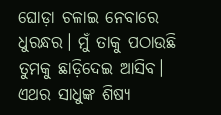ଘୋଡ଼ା ଚଳାଇ ନେବାରେ ଧୁରନ୍ଧର। ମୁଁ ତାକୁ ପଠାଉଛି ତୁମକୁ ଛାଡ଼ିଦେଇ ଆସିବ। ଏଥର ସାଧୁଙ୍କ ଶିଷ୍ୟ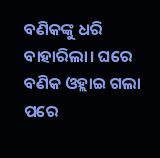ବଣିକଙ୍କୁ ଧରି ବାହାରିଲା। ଘରେ ବଣିକ ଓହ୍ଲାଇ ଗଲା ପରେ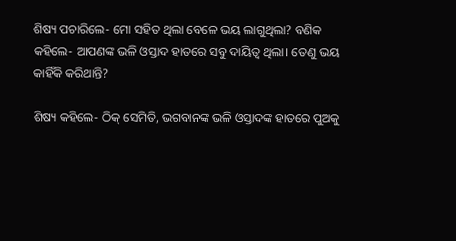ଶିଷ୍ୟ ପଚାରିଲେ- ମୋ ସହିତ ଥିଲା ବେଳେ ଭୟ ଲାଗୁଥିଲା? ବଣିକ କହିଲେ- ଆପଣଙ୍କ ଭଳି ଓସ୍ତାଦ ହାତରେ ସବୁ ଦାୟିତ୍ବ ଥିଲା। ତେଣୁ ଭୟ କାହିଁକି କରିଥାନ୍ତି?

ଶିଷ୍ୟ କହିଲେ- ଠିକ୍‌ ସେମିତି, ଭଗବାନଙ୍କ ଭଳି ଓସ୍ତାଦଙ୍କ ହାତରେ ପୁଅକୁ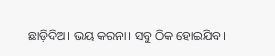ଛାଡ଼ିଦିଅ। ଭୟ କରନା। ସବୁ ଠିକ ହୋଇଯିବ।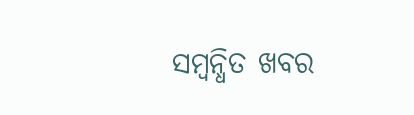ସମ୍ବନ୍ଧିତ ଖବର